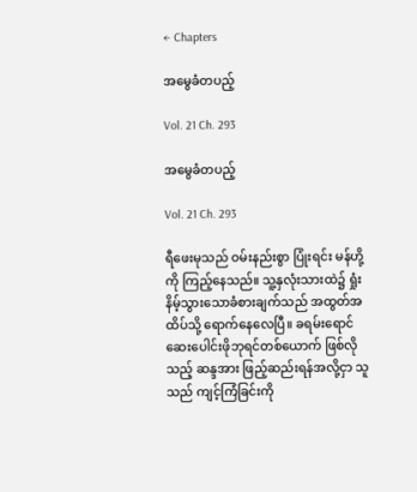← Chapters

အမွေခံတပည့်

Vol. 21 Ch. 293

အမွေခံတပည့်

Vol. 21 Ch. 293

ရီဖေးမုသည် ဝမ်းနည်းစွာ ပြုံးရင်း မန်ဟို့ကို ကြည့်နေသည်။ သူ့နှလုံးသားထဲ၌ ရှုံးနိမ့်သွားသောခံစားချက်သည် အထွတ်အထိပ်သို့ ရောက်နေလေပြီ။ ခရမ်းရောင်ဆေးပေါင်းဖိုဘုရင်တစ်ယောက် ဖြစ်လိုသည့် ဆန္ဒအား ဖြည့်ဆည်းရန်အလို့ငှာ သူသည် ကျင့်ကြံခြင်းကို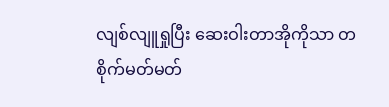လျစ်လျူရှုပြီး ဆေးဝါးတာအိုကိုသာ တစိုက်မတ်မတ်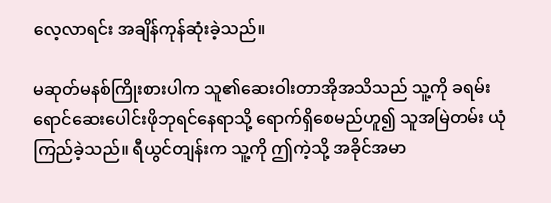လေ့လာရင်း အချိန်ကုန်ဆုံးခဲ့သည်။

မဆုတ်မနစ်ကြိုးစားပါက သူ၏ဆေးဝါးတာအိုအသိသည် သူ့ကို ခရမ်းရောင်ဆေးပေါင်းဖိုဘုရင်နေရာသို့ ရောက်ရှိစေမည်ဟူ၍ သူအမြဲတမ်း ယုံကြည်ခဲ့သည်။ ရီယွင်တျန်းက သူ့ကို ဤကဲ့သို့ အခိုင်အမာ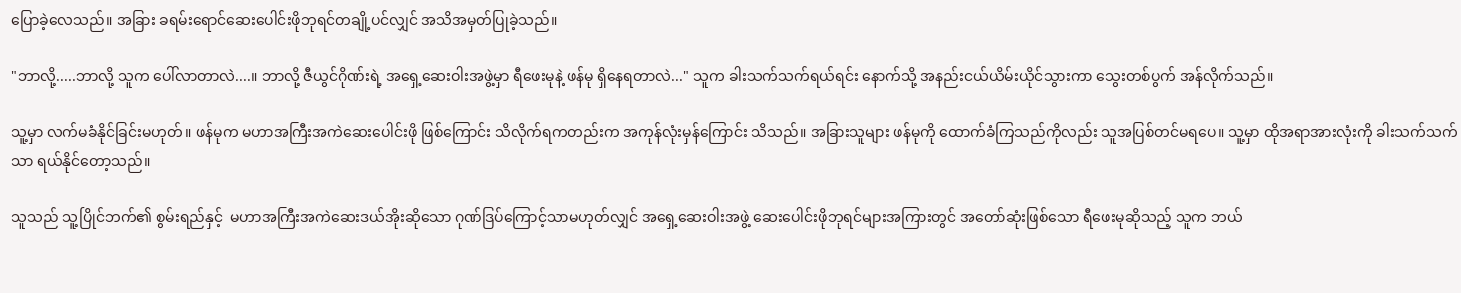ပြောခဲ့လေသည်။ အခြား ခရမ်းရောင်ဆေးပေါင်းဖိုဘုရင်တချို့ပင်လျှင် အသိအမှတ်ပြုခဲ့သည်။

"ဘာလို့.....ဘာလို့ သူက ပေါ်လာတာလဲ....။ ဘာလို့ ဇီယွင်ဂိုဏ်းရဲ့ အရှေ့ဆေးဝါးအဖွဲ့မှာ ရီဖေးမုနဲ့ ဖန်မု ရှိနေရတာလဲ..." သူက ခါးသက်သက်ရယ်ရင်း နောက်သို့ အနည်းငယ်ယိမ်းယိုင်သွားကာ သွေးတစ်ပွက် အန်လိုက်သည်။

သူ့မှာ လက်မခံနိုင်ခြင်းမဟုတ်။ ဖန်မုက မဟာအကြီးအကဲဆေးပေါင်းဖို ဖြစ်ကြောင်း သိလိုက်ရကတည်းက အကုန်လုံးမှန်ကြောင်း သိသည်။ အခြားသူများ ဖန်မုကို ထောက်ခံကြသည်ကိုလည်း သူအပြစ်တင်မရပေ။ သူ့မှာ ထိုအရာအားလုံးကို ခါးသက်သက်သာ ရယ်နိုင်တော့သည်။

သူသည် သူ့ပြိုင်ဘက်၏ စွမ်းရည်နှင့်  မဟာအကြီးအကဲဆေးဒယ်အိုးဆိုသော ဂုဏ်ဒြပ်ကြောင့်သာမဟုတ်လျှင် အရှေ့ဆေးဝါးအဖွဲ့ ဆေးပေါင်းဖိုဘုရင်များအကြားတွင် အတော်ဆုံးဖြစ်သော ရီဖေးမုဆိုသည့် သူက ဘယ်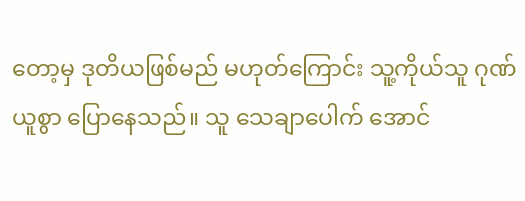တော့မှ ဒုတိယဖြစ်မည် မဟုတ်ကြောင်း သူ့ကိုယ်သူ ဂုဏ်ယူစွာ ပြောနေသည်။ သူ သေချာပေါက် အောင်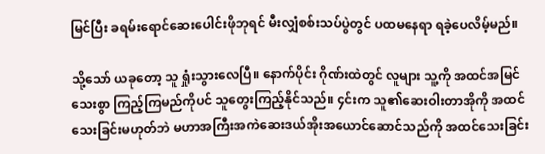မြင်ပြီး ခရမ်းရောင်ဆေးပေါင်းဖိုဘုရင် မီးလျှံစစ်းသပ်ပွဲတွင် ပထမနေရာ ရခဲ့ပေလိမ့်မည်။

သို့သော် ယခုတော့ သူ ရှုံးသွားလေပြီ။ နောက်ပိုင်း ဂိုဏ်းထဲတွင် လူများ သူ့ကို အထင်အမြင်သေးစွာ ကြည့်ကြမည်ကိုပင် သူတွေးကြည့်နိုင်သည်။ ၄င်းက သူ၏ဆေးဝါးတာအိုကို အထင်သေးခြင်းမဟုတ်ဘဲ မဟာအကြီးအကဲဆေးဒယ်အိုးအယောင်ဆောင်သည်ကို အထင်သေးခြင်း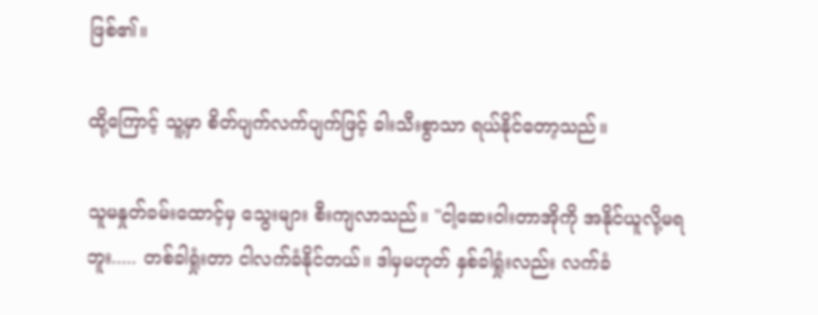ဖြစ်၏။

ထို့ကြောင့် သူ့မှာ စိတ်ပျက်လက်ပျက်ဖြင့် ခါးသီးစွာသာ ရယ်နိုင်တော့သည်။

သူမနှုတ်ခမ်းထောင့်မှ သွေးများ စီးကျလာသည်။ "ငါ့ဆေးဝါးတာအိုကို အနိုင်ယူလို့မရဘူး..... တစ်ခါရှုံးတာ ငါလက်ခံနိုင်တယ်။ ဒါမှမဟုတ် နှစ်ခါရှုံးလည်း လက်ခံ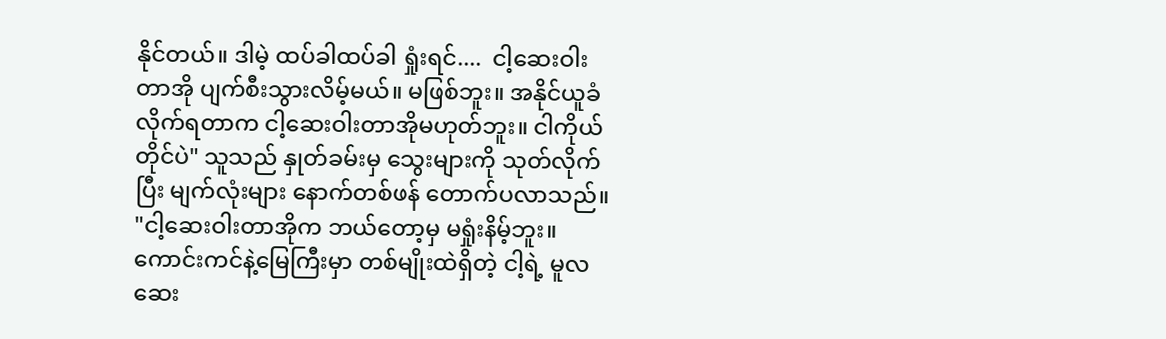နိုင်တယ်။ ဒါမဲ့ ထပ်ခါထပ်ခါ ရှုံးရင်....  ငါ့ဆေးဝါးတာအို ပျက်စီးသွားလိမ့်မယ်။ မဖြစ်ဘူး။ အနိုင်ယူခံလိုက်ရတာက ငါ့ဆေးဝါးတာအိုမဟုတ်ဘူး။ ငါကိုယ်တိုင်ပဲ" သူသည် နှုတ်ခမ်းမှ သွေးများကို သုတ်လိုက်ပြီး မျက်လုံးများ နောက်တစ်ဖန် တောက်ပလာသည်။ "ငါ့ဆေးဝါးတာအိုက ဘယ်တော့မှ မရှုံးနိမ့်ဘူး။ ကောင်းကင်နဲ့မြေကြီးမှာ တစ်မျိုးထဲရှိတဲ့ ငါ့ရဲ့ မူလဆေး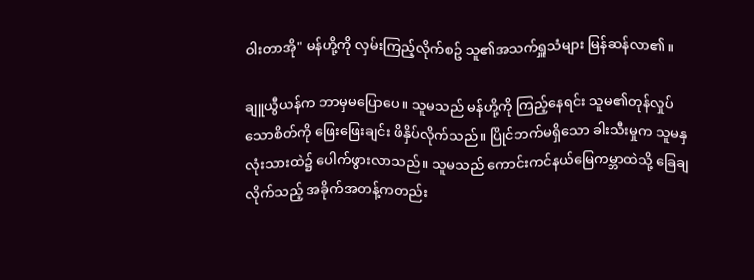ဝါးတာအို" မန်ဟို့ကို လှမ်းကြည့်လိုက်စဥ် သူ၏အသက်ရှူသံများ မြန်ဆန်လာ၏။

ချူယွီယန်က ဘာမှမပြောပေ။ သူမသည် မန်ဟို့ကို ကြည့်နေရင်း သူမ၏တုန်လှုပ်သောစိတ်ကို ဖြေးဖြေးချင်း ဖိနှိပ်လိုက်သည်။ ပြိုင်ဘက်မရှိသော ခါးသီးမှုက သူမနှလုံးသားထဲ၌ ပေါက်ဖွားလာသည်။ သူမသည် ကောင်းကင်နယ်မြေကမ္ဘာထဲသို့ ခြေချလိုက်သည့် အခိုက်အတန့်ကတည်း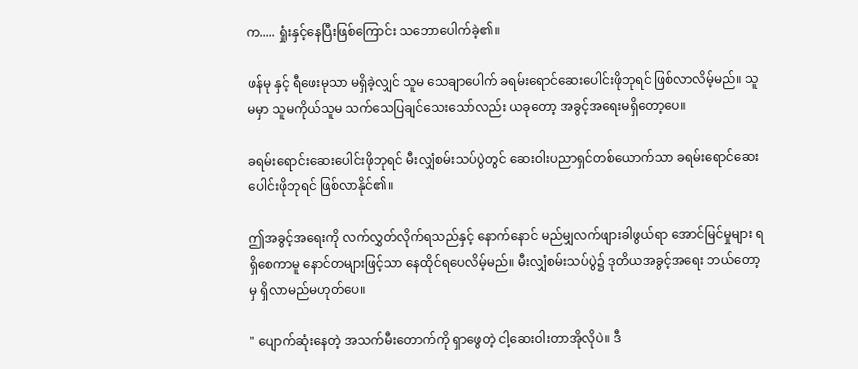က..... ရှုံးနှင့်နေပြီးဖြစ်ကြောင်း သဘောပေါက်ခဲ့၏။

ဖန်မု နှင့် ရီဖေးမုသာ မရှိခဲ့လျှင် သူမ သေချာပေါက် ခရမ်းရောင်ဆေးပေါင်းဖိုဘုရင် ဖြစ်လာလိမ့်မည်။ သူမမှာ သူမကိုယ်သူမ သက်သေပြချင်သေးသော်လည်း ယခုတော့ အခွင့်အရေးမရှိတော့ပေ။

ခရမ်းရောင်းဆေးပေါင်းဖိုဘုရင် မီးလျှံစမ်းသပ်ပွဲတွင် ဆေးဝါးပညာရှင်တစ်ယောက်သာ ခရမ်းရောင်ဆေးပေါင်းဖိုဘုရင် ဖြစ်လာနိုင်၏။

ဤအခွင့်အရေးကို လက်လွှတ်လိုက်ရသည်နှင့် နောက်နောင် မည်မျှလက်ဖျားခါဖွယ်ရာ အောင်မြင်မှုများ ရရှိစေကာမူ နောင်တများဖြင့်သာ နေထိုင်ရပေလိမ့်မည်။ မီးလျှံစမ်းသပ်ပွဲ၌ ဒုတိယအခွင့်အရေး ဘယ်တော့မှ ရှိလာမည်မဟုတ်ပေ။

" ပျောက်ဆုံးနေတဲ့ အသက်မီးတောက်ကို ရှာဖွေတဲ့ ငါ့ဆေးဝါးတာအိုလိုပဲ။ ဒီ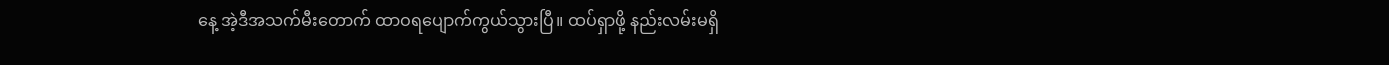နေ့ အဲ့ဒီအသက်မီးတောက် ထာဝရပျောက်ကွယ်သွားပြီ။ ထပ်ရှာဖို့ နည်းလမ်းမရှိ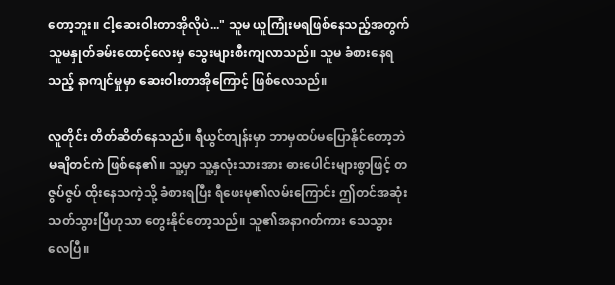တော့ဘူး။ ငါ့ဆေးဝါးတာအိုလိုပဲ..." သူမ ယူကြုံးမရဖြစ်နေသည့်အတွက် သူမနှုတ်ခမ်းထောင့်လေးမှ သွေးများစီးကျလာသည်။ သူမ ခံစားနေရသည့် နာကျင်မှုမှာ ဆေးဝါးတာအိုကြောင့် ဖြစ်လေသည်။

လူတိုင်း တိတ်ဆိတ်နေသည်။ ရီယွင်တျန်းမှာ ဘာမှထပ်မပြောနိုင်တော့ဘဲ မချိတင်ကဲ ဖြစ်နေ၏။ သူ့မှာ သူ့နှလုံးသားအား ဓားပေါင်းများစွာဖြင့် တဇွပ်ဇွပ် ထိုးနေသကဲ့သို့ ခံစားရပြီး ရီဖေးမု၏လမ်းကြောင်း ဤတင်အဆုံးသတ်သွားပြီဟုသာ တွေးနိုင်တော့သည်။ သူ၏အနာဂတ်ကား သေသွားလေပြီ။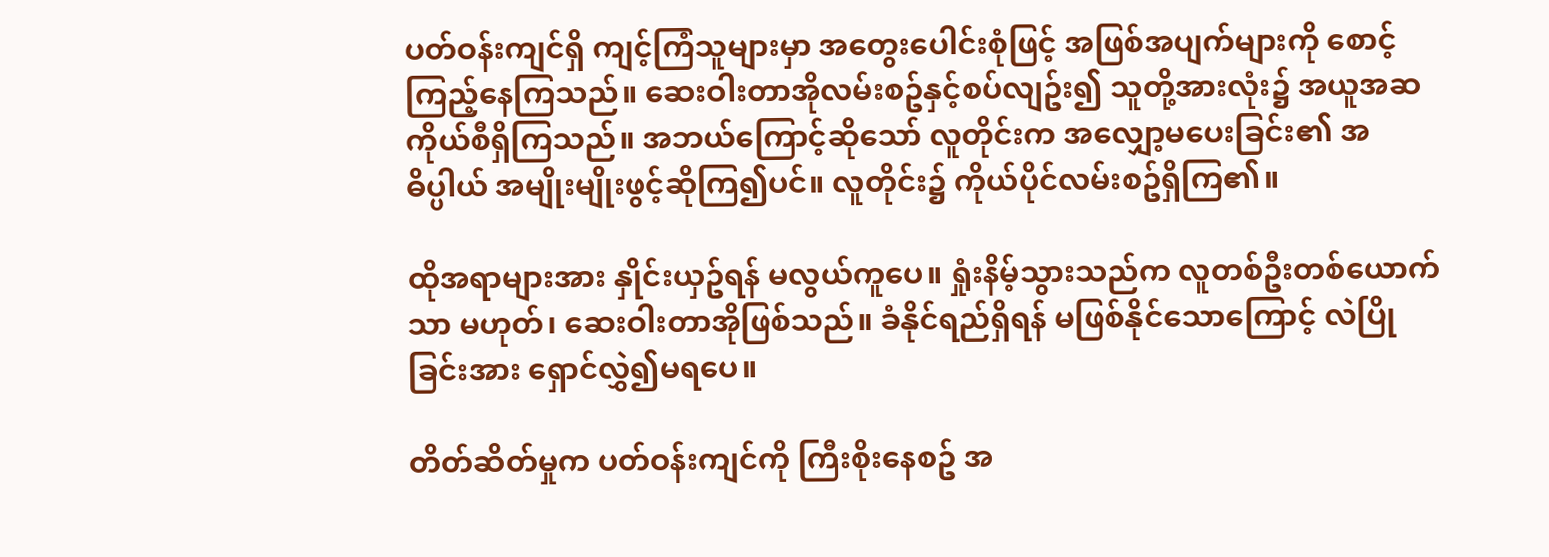ပတ်ဝန်းကျင်ရှိ ကျင့်ကြံသူများမှာ အတွေးပေါင်းစုံဖြင့် အဖြစ်အပျက်များကို စောင့်ကြည့်နေကြသည်။ ဆေးဝါးတာအိုလမ်းစဥ်နှင့်စပ်လျဥ်း၍ သူတို့အားလုံး၌ အယူအဆကိုယ်စီရှိကြသည်။ အဘယ်ကြောင့်ဆိုသော် လူတိုင်းက အလျှော့မပေးခြင်း၏ အဓိပ္ပါယ် အမျိုးမျိုးဖွင့်ဆိုကြ၍ပင်။ လူတိုင်း၌ ကိုယ်ပိုင်လမ်းစဥ်ရှိကြ၏။

ထိုအရာများအား နှိုင်းယှဥ်ရန် မလွယ်ကူပေ။ ရှုံးနိမ့်သွားသည်က လူတစ်ဦးတစ်ယောက်သာ မဟုတ်၊ ဆေးဝါးတာအိုဖြစ်သည်။ ခံနိုင်ရည်ရှိရန် မဖြစ်နိုင်သောကြောင့် လဲပြိုခြင်းအား ရှောင်လွှဲ၍မရပေ။

တိတ်ဆိတ်မှုက ပတ်ဝန်းကျင်ကို ကြီးစိုးနေစဥ် အ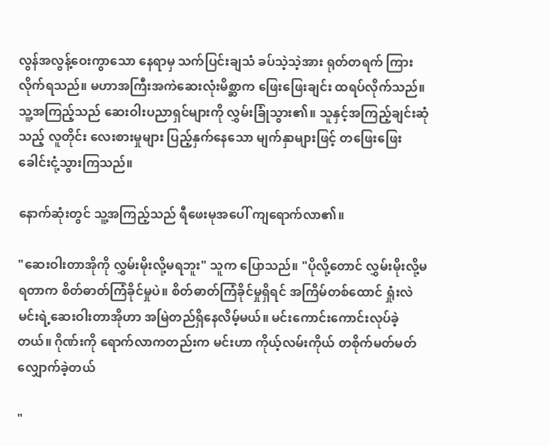လွန်အလွန့်ဝေးကွာသော နေရာမှ သက်ပြင်းချသံ ခပ်သဲ့သဲ့အား ရုတ်တရက် ကြားလိုက်ရသည်။ မဟာအကြီးအကဲဆေးလုံးမိစ္ဆာက ဖြေးဖြေးချင်း ထရပ်လိုက်သည်။ သူ့အကြည့်သည် ဆေးဝါးပညာရှင်များကို လွှမ်းခြုံသွား၏။ သူနှင့်အကြည့်ချင်းဆုံသည့် လူတိုင်း လေးစားမှုများ ပြည့်နှက်နေသော မျက်နှာများဖြင့် တဖြေးဖြေး ခေါင်းငုံ့သွားကြသည်။

နောက်ဆုံးတွင် သူ့အကြည့်သည် ရီဖေးမုအပေါ် ကျရောက်လာ၏။

"ဆေးဝါးတာအိုကို လွှမ်းမိုးလို့မရဘူး" သူက ပြောသည်။ "ပိုလို့တောင် လွှမ်းမိုးလို့မရတာက စိတ်ဓာတ်ကြံခိုင်မှုပဲ။ စိတ်ဓာတ်ကြံခိုင်မှုရှိရင် အကြိမ်တစ်ထောင် ရှုံးလဲ မင်းရဲ့ဆေးဝါးတာအိုဟာ အမြဲတည်ရှိနေလိမ့်မယ်။ မင်းကောင်းကောင်းလုပ်ခဲ့တယ်။ ဂိုဏ်းကို ရောက်လာကတည်းက မင်းဟာ ကိုယ့်လမ်းကိုယ် တစိုက်မတ်မတ် လျှောက်ခဲ့တယ်

"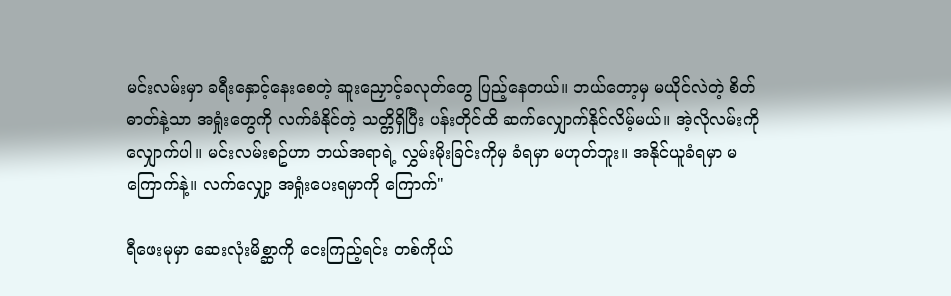မင်းလမ်းမှာ ခရီးနှောင့်နေးစေတဲ့ ဆူးညှောင့်ခလုတ်တွေ ပြည့်နေတယ်။ ဘယ်တော့မှ မယိုင်လဲတဲ့ စိတ်ဓာတ်နဲ့သာ အရှုံးတွေကို လက်ခံနိုင်တဲ့ သတ္တိရှိပြီး ပန်းတိုင်ထိ ဆက်လျှောက်နိုင်လိမ့်မယ်။ အဲ့လိုလမ်းကို လျှောက်ပါ။ မင်းလမ်းစဥ်ဟာ ဘယ်အရာရဲ့ လွှမ်းမိုးခြင်းကိုမှ ခံရမှာ မဟုတ်ဘူး။ အနိုင်ယူခံရမှာ မကြောက်နဲ့။ လက်လျှော့ အရှုံးပေးရမှာကို ကြောက်"

ရီဖေးမုမှာ ဆေးလုံးမိစ္ဆာကို ငေးကြည့်ရင်း တစ်ကိုယ်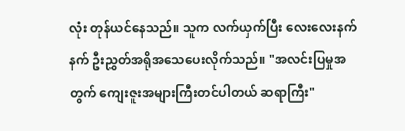လုံး တုန်ယင်နေသည်။ သူက လက်ယှက်ပြီး လေးလေးနက်နက် ဦးညွှတ်အရိုအသေပေးလိုက်သည်။ "အလင်းပြမှုအတွက် ကျေးဇူးအများကြီးတင်ပါတယ် ဆရာကြီး"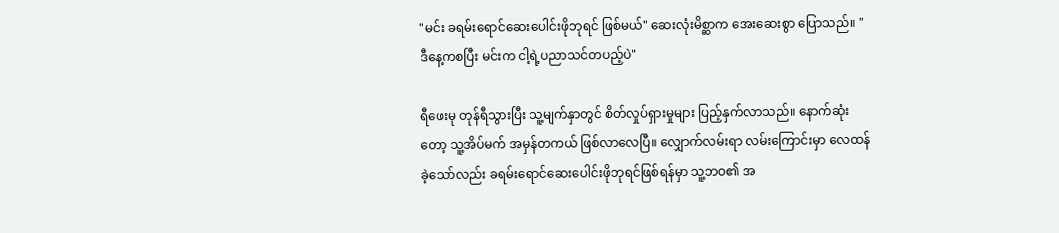"မင်း ခရမ်းရောင်ဆေးပေါင်းဖိုဘုရင် ဖြစ်မယ်" ဆေးလုံးမိစ္ဆာက အေးဆေးစွာ ပြောသည်။ "ဒီနေ့ကစပြီး မင်းက ငါ့ရဲ့ပညာသင်တပည့်ပဲ"

ရီဖေးမု တုန်ရီသွားပြီး သူ့မျက်နှာတွင် စိတ်လှုပ်ရှားမှုများ ပြည့်နှက်လာသည်။ နောက်ဆုံးတော့ သူ့အိပ်မက် အမှန်တကယ် ဖြစ်လာလေပြီ။ လျှောက်လမ်းရာ လမ်းကြောင်းမှာ လေထန်ခဲ့သော်လည်း ခရမ်းရောင်ဆေးပေါင်းဖိုဘုရင်ဖြစ်ရန်မှာ သူ့ဘဝ၏ အ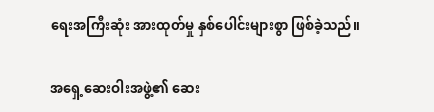ရေးအကြီးဆုံး အားထုတ်မှု နှစ်ပေါင်းများစွာ ဖြစ်ခဲ့သည်။

အရှေ့ဆေးဝါးအဖွဲ့၏ ဆေး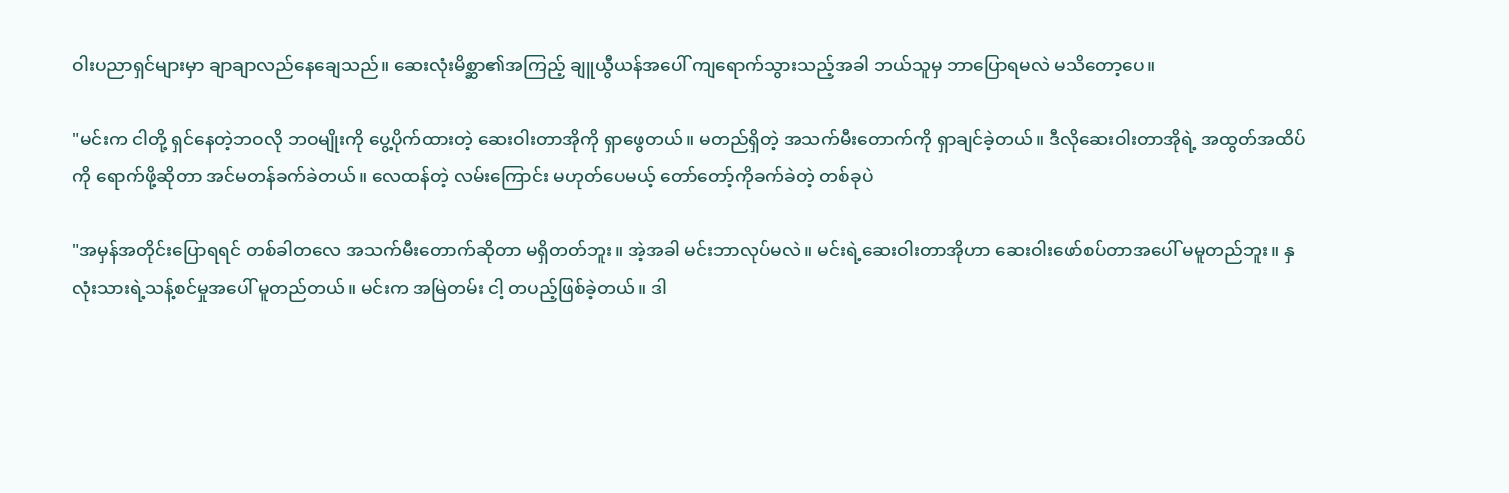ဝါးပညာရှင်များမှာ ချာချာလည်နေချေသည်။ ဆေးလုံးမိစ္ဆာ၏အကြည့် ချူယွီယန်အပေါ် ကျရောက်သွားသည့်အခါ ဘယ်သူမှ ဘာပြောရမလဲ မသိတော့ပေ။

"မင်းက ငါတို့ ရှင်နေတဲ့ဘဝလို ဘဝမျိုးကို ပွေ့ပိုက်ထားတဲ့ ဆေးဝါးတာအိုကို ရှာဖွေတယ်။ မတည်ရှိတဲ့ အသက်မီးတောက်ကို ရှာချင်ခဲ့တယ်။ ဒီလိုဆေးဝါးတာအိုရဲ့ အထွတ်အထိပ်ကို ရောက်ဖို့ဆိုတာ အင်မတန်ခက်ခဲတယ်။ လေထန်တဲ့ လမ်းကြောင်း မဟုတ်ပေမယ့် တော်တော့်ကိုခက်ခဲတဲ့ တစ်ခုပဲ

"အမှန်အတိုင်းပြောရရင် တစ်ခါတလေ အသက်မီးတောက်ဆိုတာ မရှိတတ်ဘူး။ အဲ့အခါ မင်းဘာလုပ်မလဲ။ မင်းရဲ့ဆေးဝါးတာအိုဟာ ဆေးဝါးဖော်စပ်တာအပေါ် မမူတည်ဘူး။ နှလုံးသားရဲ့သန့်စင်မှုအပေါ် မူတည်တယ်။ မင်းက အမြဲတမ်း ငါ့ တပည့်ဖြစ်ခဲ့တယ်။ ဒါ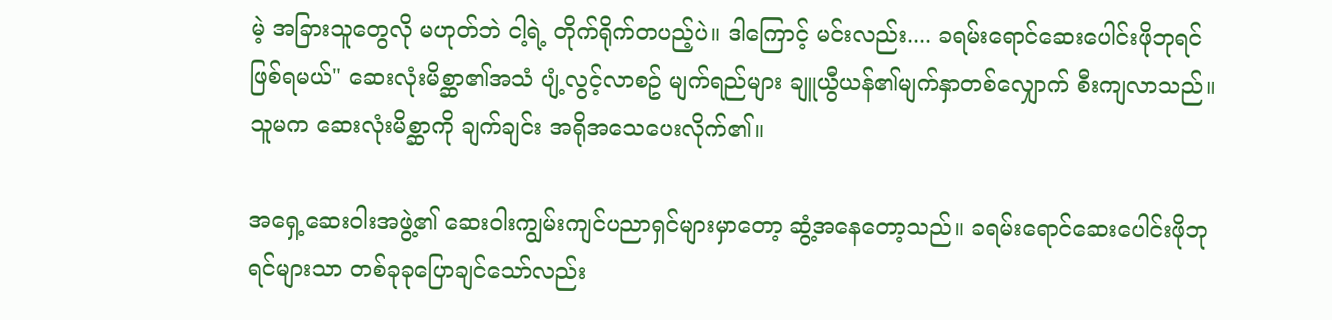မဲ့ အခြားသူတွေလို မဟုတ်ဘဲ ငါ့ရဲ့ တိုက်ရိုက်တပည့်ပဲ။ ဒါကြောင့် မင်းလည်း.... ခရမ်းရောင်ဆေးပေါင်းဖိုဘုရင် ဖြစ်ရမယ်" ဆေးလုံးမိစ္ဆာ၏အသံ ပျံ့လွင့်လာစဥ် မျက်ရည်များ ချူယွီယန်၏မျက်နှာတစ်လျှောက် စီးကျလာသည်။ သူမက ဆေးလုံးမိစ္ဆာကို ချက်ချင်း အရိုအသေပေးလိုက်၏။

အရှေ့ဆေးဝါးအဖွဲ့၏ ဆေးဝါးကျွမ်းကျင်ပညာရှင်များမှာတော့ ဆွံ့အနေတော့သည်။ ခရမ်းရောင်ဆေးပေါင်းဖိုဘုရင်များသာ တစ်ခုခုပြောချင်သော်လည်း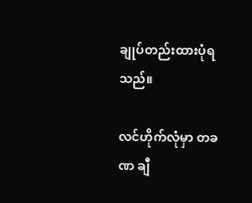ချုပ်တည်းထားပုံရသည်။

လင်ဟိုက်လုံမှာ တခဏ ချီ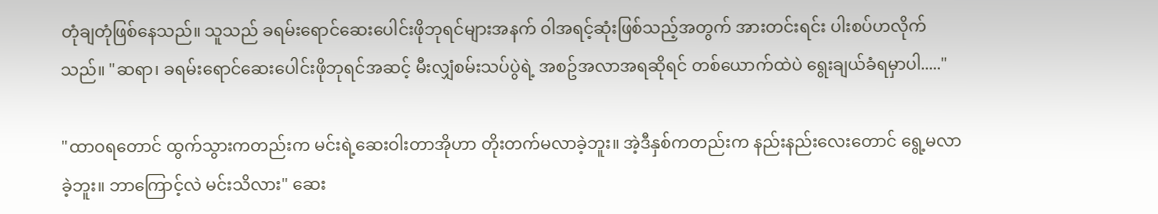တုံချတုံဖြစ်နေသည်။ သူသည် ခရမ်းရောင်ဆေးပေါင်းဖိုဘုရင်များအနက် ဝါအရင့်ဆုံးဖြစ်သည့်အတွက် အားတင်းရင်း ပါးစပ်ဟလိုက်သည်။ "ဆရာ၊ ခရမ်းရောင်ဆေးပေါင်းဖိုဘုရင်အဆင့် မီးလျှံစမ်းသပ်ပွဲရဲ့ အစဥ်အလာအရဆိုရင် တစ်ယောက်ထဲပဲ ရွေးချယ်ခံရမှာပါ....."

"ထာဝရတောင် ထွက်သွားကတည်းက မင်းရဲ့ဆေးဝါးတာအိုဟာ တိုးတက်မလာခဲ့ဘူး။ အဲ့ဒီနှစ်ကတည်းက နည်းနည်းလေးတောင် ရွေ့မလာခဲ့ဘူး။ ဘာကြောင့်လဲ မင်းသိလား" ဆေး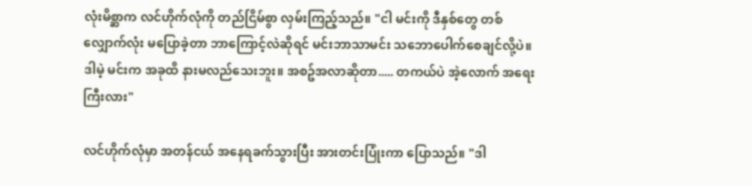လုံးမိစ္ဆာက လင်ဟိုက်လုံကို တည်ငြိမ်စွာ လှမ်းကြည့်သည်။ "ငါ မင်းကို ဒီနှစ်တွေ တစ်လျှောက်လုံး မပြောခဲ့တာ ဘာကြောင့်လဲဆိုရင် မင်းဘာသာမင်း သဘောပေါက်စေချင်လို့ပဲ။ ဒါမဲ့ မင်းက အခုထိ နားမလည်သေးဘူး။ အစဥ်အလာဆိုတာ..... တကယ်ပဲ အဲ့လောက် အရေးကြီးလား"

လင်ဟိုက်လုံမှာ အတန်ငယ် အနေရခက်သွားပြီး အားတင်းပြုံးကာ ပြောသည်။ "ဒါ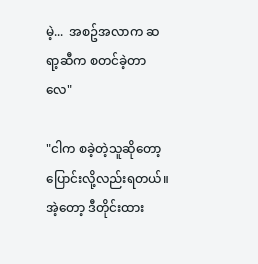မဲ့...  အစဥ်အလာက ဆရာ့ဆီက စတင်ခဲ့တာလေ"

"ငါက စခဲ့တဲ့သူဆိုတော့ ပြောင်းလို့လည်းရတယ်။ အဲ့တော့ ဒီတိုင်းထား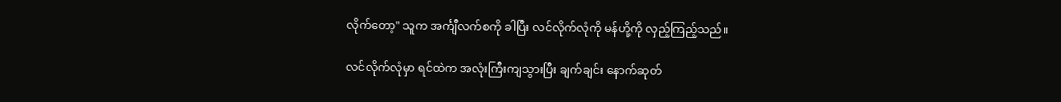လိုက်တော့" သူက အင်္ကျီလက်စကို ခါပြီး လင်လိုက်လုံကို မန်ဟို့ကို လှည့်ကြည့်သည်။

လင်လိုက်လုံမှာ ရင်ထဲက အလုံးကြီးကျသွားပြီး ချက်ချင်း နောက်ဆုတ်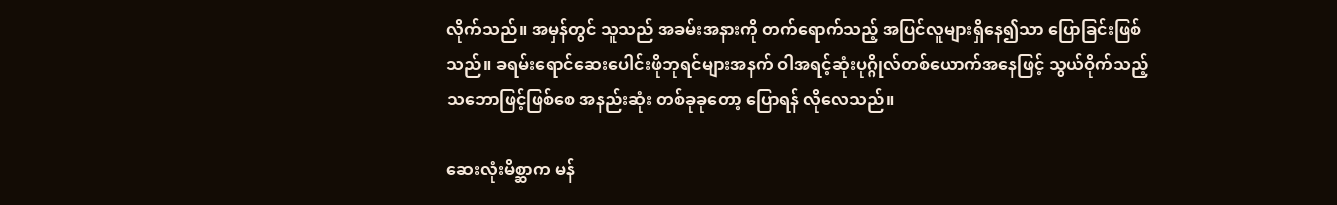လိုက်သည်။ အမှန်တွင် သူသည် အခမ်းအနားကို တက်ရောက်သည့် အပြင်လူများရှိနေ၍သာ ပြောခြင်းဖြစ်သည်။ ခရမ်းရောင်ဆေးပေါင်းဖိုဘုရင်များအနက် ဝါအရင့်ဆုံးပုဂ္ဂိုလ်တစ်ယောက်အနေဖြင့် သွယ်ဝိုက်သည့်သဘောဖြင့်ဖြစ်စေ အနည်းဆုံး တစ်ခုခုတော့ ပြောရန် လိုလေသည်။

ဆေးလုံးမိစ္ဆာက မန်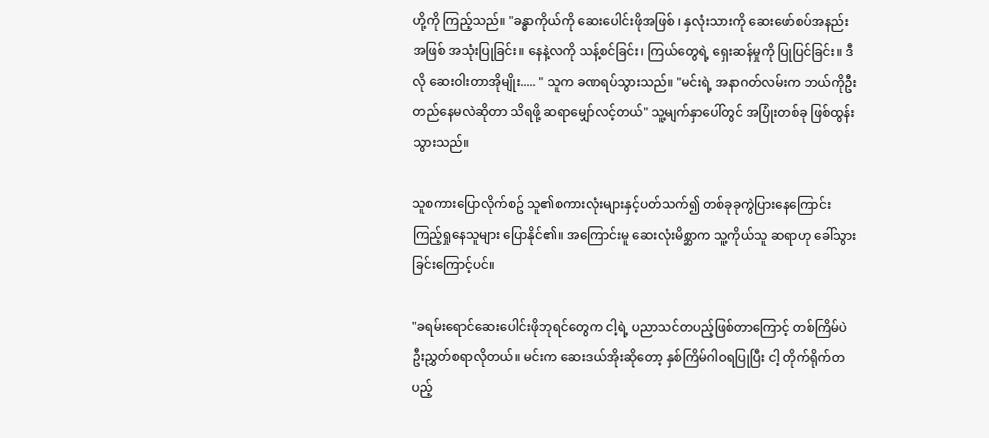ဟို့ကို ကြည့်သည်။ "ခန္ဓာကိုယ်ကို ဆေးပေါင်းဖိုအဖြစ် ၊ နှလုံးသားကို ဆေးဖော်စပ်အနည်းအဖြစ် အသုံးပြုခြင်း။ နေနဲ့လကို သန့်စင်ခြင်း၊ ကြယ်တွေရဲ့ ရှေးဆန်မှုကို ပြုပြင်ခြင်း။ ဒီလို ဆေးဝါးတာအိုမျိုး..... " သူက ခဏရပ်သွားသည်။ "မင်းရဲ့ အနာဂတ်လမ်းက ဘယ်ကိုဦးတည်နေမလဲဆိုတာ သိရဖို့ ဆရာမျှော်လင့်တယ်" သူ့မျက်နှာပေါ်တွင် အပြုံးတစ်ခု ဖြစ်ထွန်းသွားသည်။

သူစကားပြောလိုက်စဥ် သူ၏စကားလုံးများနှင့်ပတ်သက်၍ တစ်ခုခုကွဲပြားနေကြောင်း ကြည့်ရှုနေသူများ ပြောနိုင်၏။ အကြောင်းမူ ဆေးလုံးမိစ္ဆာက သူ့ကိုယ်သူ ဆရာဟု ခေါ်သွားခြင်းကြောင့်ပင်။

"ခရမ်းရောင်ဆေးပေါင်းဖိုဘုရင်တွေက ငါ့ရဲ့ ပညာသင်တပည့်ဖြစ်တာကြောင့် တစ်ကြိမ်ပဲ ဦးညွှတ်စရာလိုတယ်။ မင်းက ဆေးဒယ်အိုးဆိုတော့ နှစ်ကြိမ်ဂါဝရပြုပြီး ငါ့ တိုက်ရိုက်တပည့်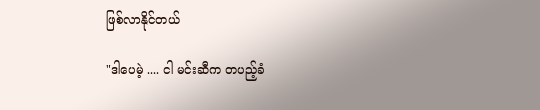ဖြစ်လာနိုင်တယ်

"ဒါပေမဲ့ .... ငါ မင်းဆီက တပည့်ခံ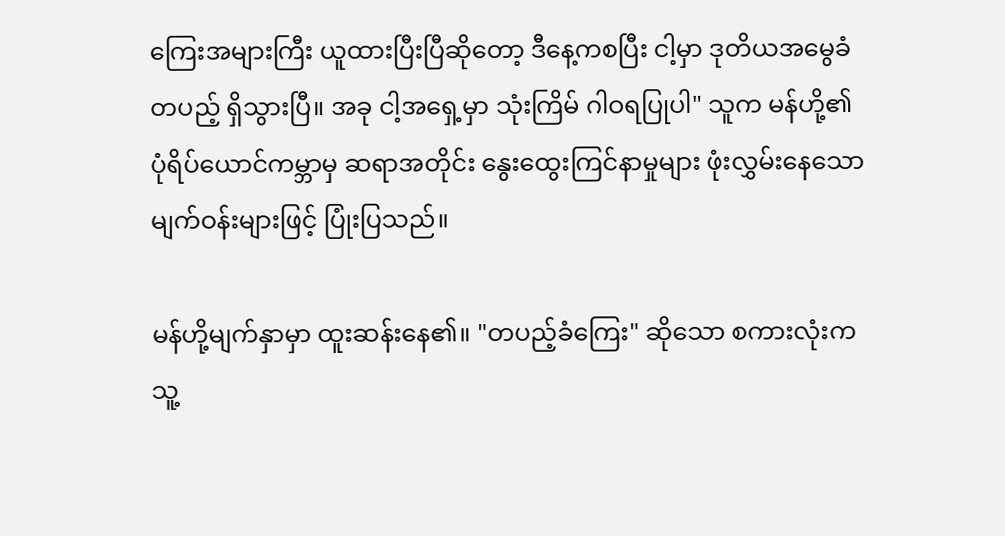ကြေးအများကြီး ယူထားပြီးပြီဆိုတော့ ဒီနေ့ကစပြီး ငါ့မှာ ဒုတိယအမွေခံတပည့် ရှိသွားပြီ။ အခု ငါ့အရှေ့မှာ သုံးကြိမ် ဂါဝရပြုပါ" သူက မန်ဟို့၏ပုံရိပ်ယောင်ကမ္ဘာမှ ဆရာအတိုင်း နွေးထွေးကြင်နာမှုများ ဖုံးလွှမ်းနေသောမျက်ဝန်းများဖြင့် ပြုံးပြသည်။

မန်ဟို့မျက်နှာမှာ ထူးဆန်းနေ၏။ "တပည့်ခံကြေး" ဆိုသော စကားလုံးက သူ့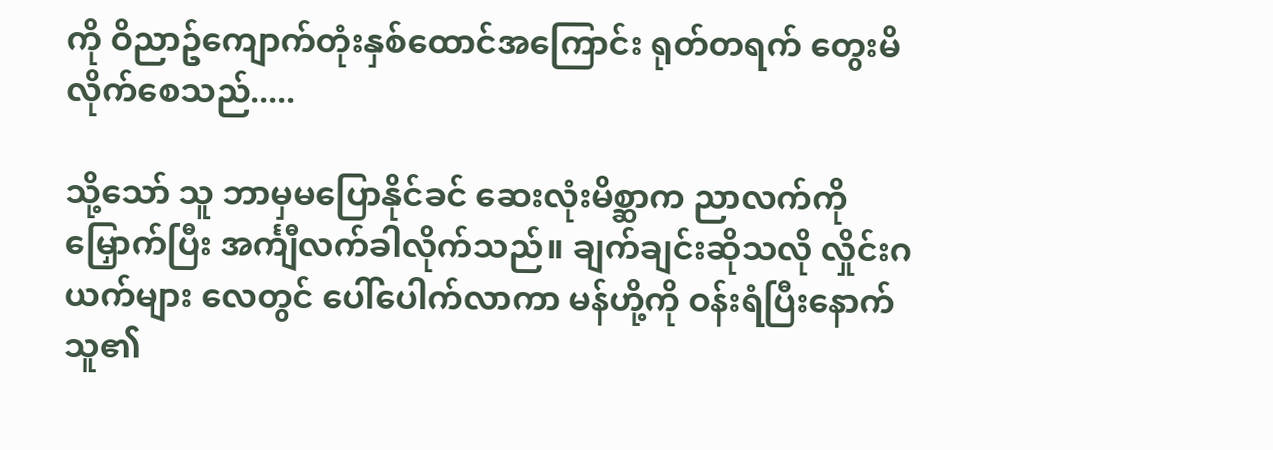ကို ဝိညာဥ်ကျောက်တုံးနှစ်ထောင်အကြောင်း ရုတ်တရက် တွေးမိလိုက်စေသည်.....

သို့သော် သူ ဘာမှမပြောနိုင်ခင် ဆေးလုံးမိစ္ဆာက ညာလက်ကို မြှောက်ပြီး အင်္ကျီလက်ခါလိုက်သည်။ ချက်ချင်းဆိုသလို လှိုင်းဂယက်များ လေတွင် ပေါ်ပေါက်လာကာ မန်ဟို့ကို ဝန်းရံပြီးနောက် သူ၏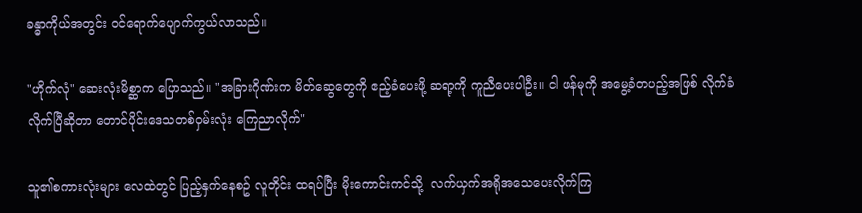ခန္ဓာကိုယ်အတွင်း ဝင်ရောက်ပျောက်ကွယ်လာသည်။

"ဟိုက်လုံ" ဆေးလုံးမိစ္ဆာက ပြောသည်။ "အခြားဂိုဏ်းက မိတ်ဆွေတွေကို ဧည့်ခံပေးဖို့ ဆရာ့ကို ကူညီပေးပါဦး။ ငါ ဖန်မုကို အမွေ့ခံတပည့်အဖြစ် လိုက်ခံလိုက်ပြီဆိုတာ တောင်ပိုင်းဒေသတစ်ဝှမ်းလုံး ကြေညာလိုက်"

သူ၏စကားလုံးများ လေထဲတွင် ပြည့်နှက်နေစဥ် လူတိုင်း ထရပ်ပြီး မိုးကောင်းကင်သို့  လက်ယှက်အရိုအသေပေးလိုက်ကြ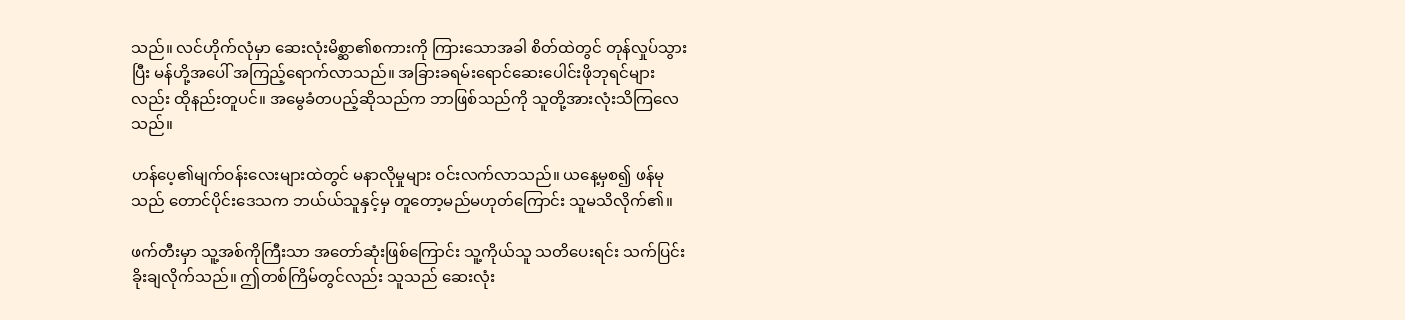သည်။ လင်ဟိုက်လုံမှာ ဆေးလုံးမိစ္ဆာ၏စကားကို ကြားသောအခါ စိတ်ထဲတွင် တုန်လှုပ်သွားပြီး မန်ဟို့အပေါ် အကြည့်ရောက်လာသည်။ အခြားခရမ်းရောင်ဆေးပေါင်းဖိုဘုရင်များလည်း ထိုနည်းတူပင်။ အမွေခံတပည့်ဆိုသည်က ဘာဖြစ်သည်ကို သူတို့အားလုံးသိကြလေသည်။

ဟန်ပေ့၏မျက်ဝန်းလေးများထဲတွင် မနာလိုမှုများ ဝင်းလက်လာသည်။ ယနေ့မှစ၍ ဖန်မုသည် တောင်ပိုင်းဒေသက ဘယ်ယ်သူနှင့်မှ တူတော့မည်မဟုတ်ကြောင်း သူမသိလိုက်၏။

ဖက်တီးမှာ သူ့အစ်ကိုကြီးသာ အတော်ဆုံးဖြစ်ကြောင်း သူ့ကိုယ်သူ သတိပေးရင်း သက်ပြင်းခိုးချလိုက်သည်။ ဤတစ်ကြိမ်တွင်လည်း သူသည် ဆေးလုံး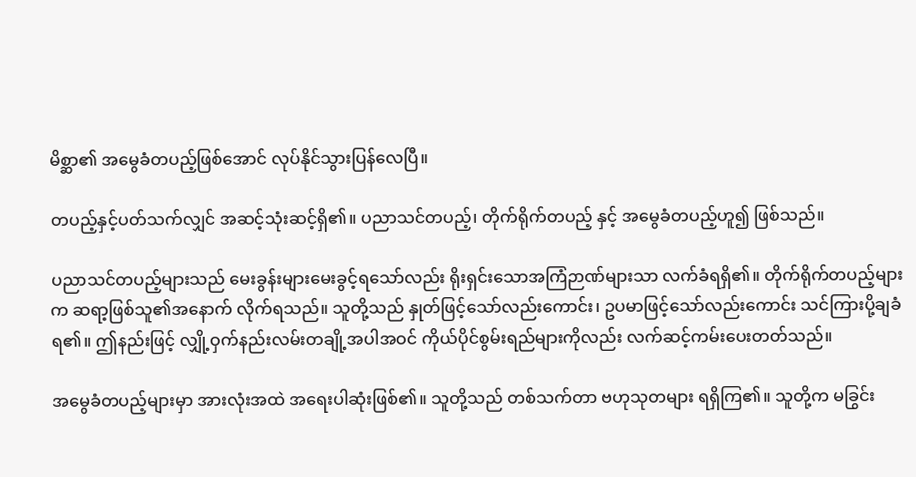မိစ္ဆာ၏ အမွေခံတပည့်ဖြစ်အောင် လုပ်နိုင်သွားပြန်လေပြီ။

တပည့်နှင့်ပတ်သက်လျှင် အဆင့်သုံးဆင့်ရှိ၏။ ပညာသင်တပည့်၊ တိုက်ရိုက်တပည့် နှင့် အမွေခံတပည့်ဟူ၍ ဖြစ်သည်။

ပညာသင်တပည့်များသည် မေးခွန်းများမေးခွင့်ရသော်လည်း ရိုးရှင်းသောအကြံဉာဏ်များသာ လက်ခံရရှိ၏။ တိုက်ရိုက်တပည့်များက ဆရာ့ဖြစ်သူ၏အနောက် လိုက်ရသည်။ သူတို့သည် နှုတ်ဖြင့်သော်လည်းကောင်း၊ ဥပမာဖြင့်သော်လည်းကောင်း သင်ကြားပို့ချခံရ၏။ ဤနည်းဖြင့် လျှို့ဝှက်နည်းလမ်းတချို့အပါအဝင် ကိုယ်ပိုင်စွမ်းရည်များကိုလည်း လက်ဆင့်ကမ်းပေးတတ်သည်။

အမွေခံတပည့်များမှာ အားလုံးအထဲ အရေးပါဆုံးဖြစ်၏။ သူတို့သည် တစ်သက်တာ ဗဟုသုတများ ရရှိကြ၏။ သူတို့က မခြွင်း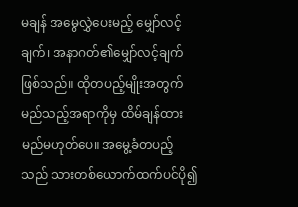မချန် အမွေလွှဲပေးမည့် မျှော်လင့်ချက်၊ အနာဂတ်၏မျှော်လင့်ချက် ဖြစ်သည်။ ထိုတပည့်မျိုးအတွက် မည်သည့်အရာကိုမှ ထိမ်ချန်ထားမည်မဟုတ်ပေ။ အမွေ့ခံတပည့်သည် သားတစ်ယောက်ထက်ပင်ပို၍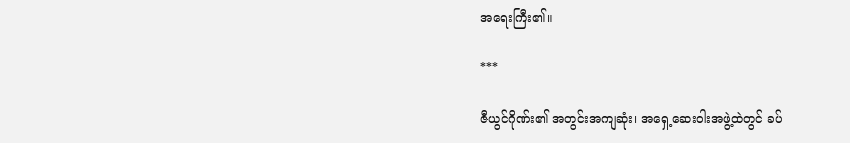အရေးကြီး၏။

***

ဇီယွင်ဂိုဏ်း၏ အတွင်းအကျဆုံး၊ အရှေ့ဆေးဝါးအဖွဲ့ထဲတွင် ခပ်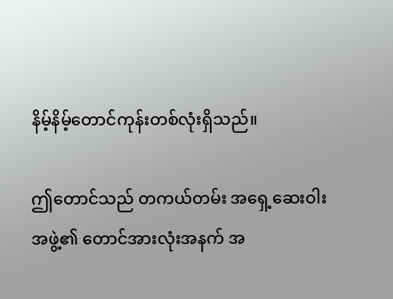နိမ့်နိမ့်တောင်ကုန်းတစ်လုံးရှိသည်။

ဤတောင်သည် တကယ်တမ်း အရှေ့ဆေးဝါးအဖွဲ့၏ တောင်အားလုံးအနက် အ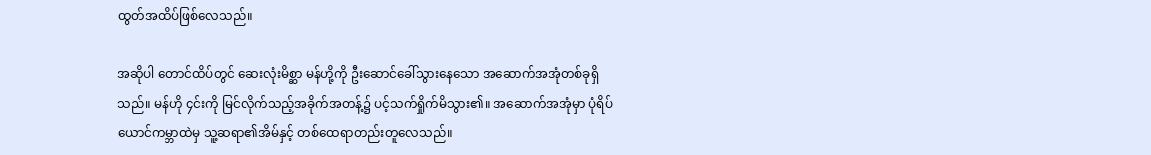ထွတ်အထိပ်ဖြစ်လေသည်။

အဆိုပါ တောင်ထိပ်တွင် ဆေးလုံးမိစ္ဆာ မန်ဟို့ကို ဦးဆောင်ခေါ်သွားနေသော အဆောက်အအုံတစ်ခုရှိသည်။ မန်ဟို ၄င်းကို မြင်လိုက်သည့်အခိုက်အတန့်၌ ပင့်သက်ရှိုက်မိသွား၏။ အဆောက်အအုံမှာ ပုံရိပ်ယောင်ကမ္ဘာထဲမှ သူ့ဆရာ၏အိမ်နှင့် တစ်ထေရာတည်းတူလေသည်။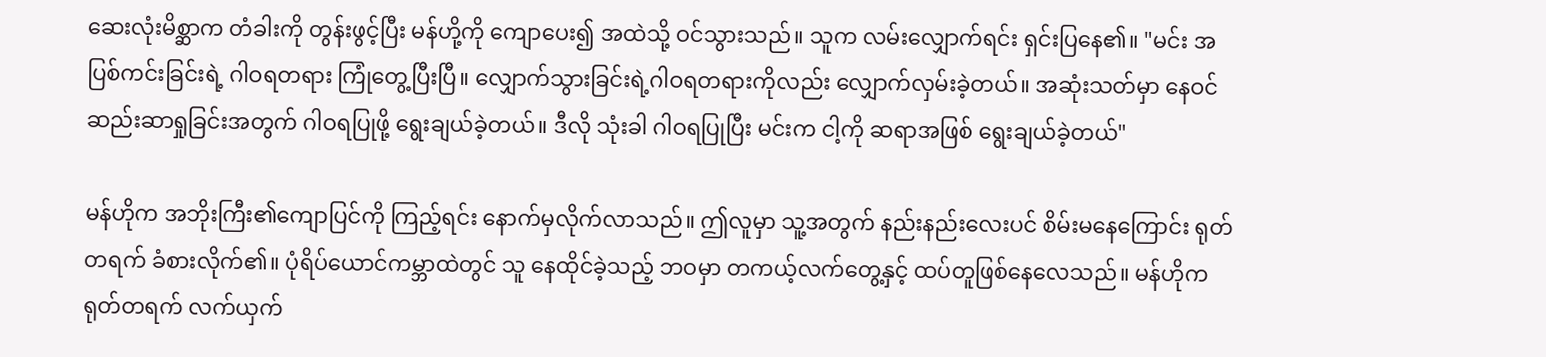ဆေးလုံးမိစ္ဆာက တံခါးကို တွန်းဖွင့်ပြီး မန်ဟို့ကို ကျောပေး၍ အထဲသို့ ဝင်သွားသည်။ သူက လမ်းလျှောက်ရင်း ရှင်းပြနေ၏။ "မင်း အပြစ်ကင်းခြင်းရဲ့ ဂါဝရတရား ကြုံတွေ့ပြီးပြီ။ လျှောက်သွားခြင်းရဲ့ဂါဝရတရားကိုလည်း လျှောက်လှမ်းခဲ့တယ်။ အဆုံးသတ်မှာ နေဝင်ဆည်းဆာရှုခြင်းအတွက် ဂါဝရပြုဖို့ ရွေးချယ်ခဲ့တယ်။ ဒီလို သုံးခါ ဂါဝရပြုပြီး မင်းက ငါ့ကို ဆရာအဖြစ် ရွေးချယ်ခဲ့တယ်"

မန်ဟိုက အဘိုးကြီး၏ကျောပြင်ကို ကြည့်ရင်း နောက်မှလိုက်လာသည်။ ဤလူမှာ သူ့အတွက် နည်းနည်းလေးပင် စိမ်းမနေကြောင်း ရုတ်တရက် ခံစားလိုက်၏။ ပုံရိပ်ယောင်ကမ္ဘာထဲတွင် သူ နေထိုင်ခဲ့သည့် ဘဝမှာ တကယ့်လက်တွေ့နှင့် ထပ်တူဖြစ်နေလေသည်။ မန်ဟိုက ရုတ်တရက် လက်ယှက်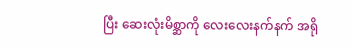ပြီး ဆေးလုံးမိစ္ဆာကို လေးလေးနက်နက် အရို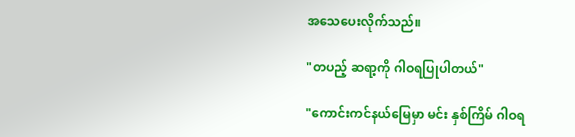အသေပေးလိုက်သည်။

"တပည့် ဆရာ့ကို ဂါဝရပြုပါတယ်"

"ကောင်းကင်နယ်မြေမှာ မင်း နှစ်ကြိမ် ဂါဝရ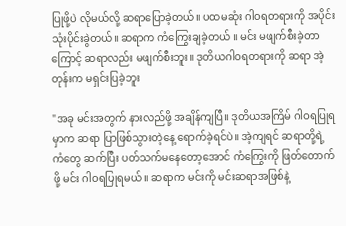ပြုဖို့ပဲ လိုမယ်လို့ ဆရာပြောခဲ့တယ်။ ပထမဆုံး ဂါဝရတရားကို အပိုင်းသုံးပိုင်းခွဲတယ်။ ဆရာက ကံကြွေးချခဲ့တယ် ။ မင်း မဖျက်စီးခဲ့တာကြောင့် ဆရာလည်း မဖျက်စီးဘူး။ ဒုတိယဂါဝရတရားကို ဆရာ အဲ့တုန်းက မရှင်းပြခဲ့ဘူး

"အခု မင်းအတွက် နားလည်ဖို့ အချိန်ကျပြီ။ ဒုတိယအကြိမ် ဂါဝရပြုရမှာက ဆရာ ပြာဖြစ်သွားတဲ့နေ့ ရောက်ခဲ့ရင်ပဲ။ အဲ့ကျရင် ဆရာတို့ရဲ့ ကံတွေ ဆက်ပြီး ပတ်သက်မနေတော့အောင် ကံကြွေးကို ဖြတ်တောက်ဖို့ မင်း ဂါဝရပြုရမယ်။ ဆရာက မင်းကို မင်းဆရာအဖြစ်နဲ့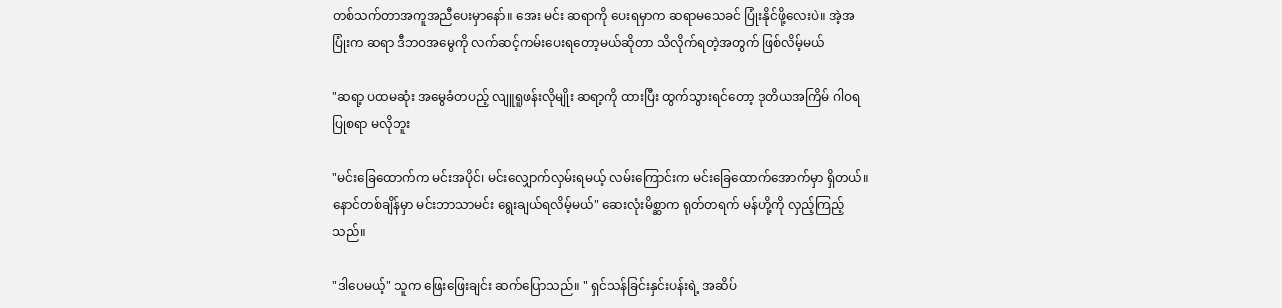တစ်သက်တာအကူအညီပေးမှာနော်။ အေး မင်း ဆရာကို ပေးရမှာက ဆရာမသေခင် ပြုံးနိုင်ဖို့လေးပဲ။ အဲ့အပြုံးက ဆရာ ဒီဘဝအမွေကို လက်ဆင့်ကမ်းပေးရတော့မယ်ဆိုတာ သိလိုက်ရတဲ့အတွက် ဖြစ်လိမ့်မယ်

"ဆရာ့ ပထမဆုံး အမွေခံတပည့် လျူရူဖန်းလိုမျိုး ဆရာ့ကို ထားပြီး ထွက်သွားရင်တော့ ဒုတိယအကြိမ် ဂါဝရပြုစရာ မလိုဘူး

"မင်းခြေထောက်က မင်းအပိုင်၊ မင်းလျှောက်လှမ်းရမယ့် လမ်းကြောင်းက မင်းခြေထောက်အောက်မှာ ရှိတယ်။ နောင်တစ်ချိန်မှာ မင်းဘာသာမင်း ရွေးချယ်ရလိမ့်မယ်" ဆေးလုံးမိစ္ဆာက ရုတ်တရက် မန်ဟို့ကို လှည့်ကြည့်သည်။

"ဒါပေမယ့်" သူက ဖြေးဖြေးချင်း ဆက်ပြောသည်။ " ရှင်သန်ခြင်းနှင်းပန်းရဲ့ အဆိပ်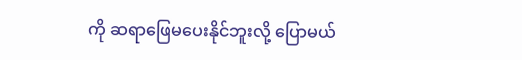ကို ဆရာဖြေမပေးနိုင်ဘူးလို့ ပြောမယ်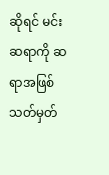ဆိုရင် မင်း ဆရာကို ဆရာအဖြစ် သတ်မှတ်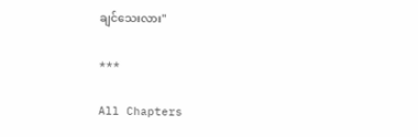ချင်သေးလား"

***

All Chapters